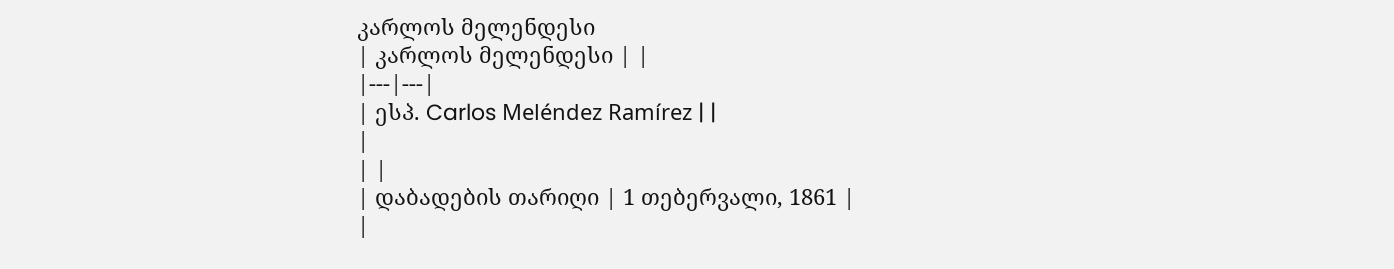კარლოს მელენდესი
| კარლოს მელენდესი | |
|---|---|
| ესპ. Carlos Meléndez Ramírez | |
|
| |
| დაბადების თარიღი | 1 თებერვალი, 1861 |
|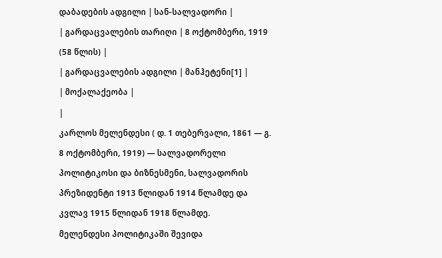დაბადების ადგილი | სან-სალვადორი |
| გარდაცვალების თარიღი | 8 ოქტომბერი, 1919 (58 წლის) |
| გარდაცვალების ადგილი | მანჰეტენი[1] |
| მოქალაქეობა |
|
კარლოს მელენდესი ( დ. 1 თებერვალი, 1861 — გ. 8 ოქტომბერი, 1919) — სალვადორელი პოლიტიკოსი და ბიზნესმენი, სალვადორის პრეზიდენტი 1913 წლიდან 1914 წლამდე და კვლავ 1915 წლიდან 1918 წლამდე.
მელენდესი პოლიტიკაში შევიდა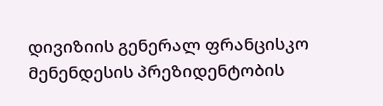დივიზიის გენერალ ფრანცისკო მენენდესის პრეზიდენტობის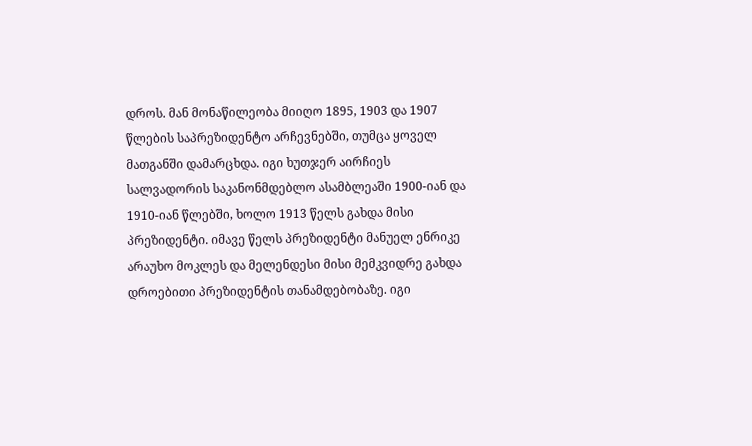დროს. მან მონაწილეობა მიიღო 1895, 1903 და 1907 წლების საპრეზიდენტო არჩევნებში, თუმცა ყოველ მათგანში დამარცხდა. იგი ხუთჯერ აირჩიეს სალვადორის საკანონმდებლო ასამბლეაში 1900-იან და 1910-იან წლებში, ხოლო 1913 წელს გახდა მისი პრეზიდენტი. იმავე წელს პრეზიდენტი მანუელ ენრიკე არაუხო მოკლეს და მელენდესი მისი მემკვიდრე გახდა დროებითი პრეზიდენტის თანამდებობაზე. იგი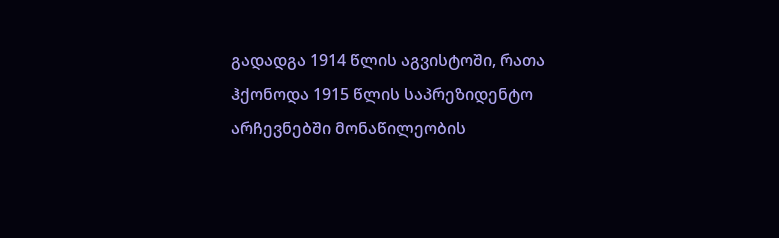გადადგა 1914 წლის აგვისტოში, რათა ჰქონოდა 1915 წლის საპრეზიდენტო არჩევნებში მონაწილეობის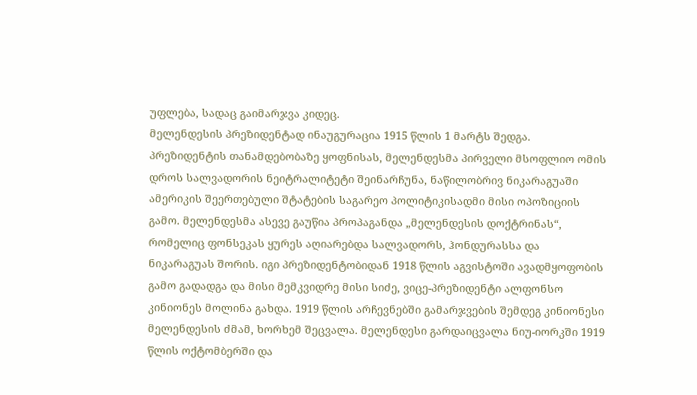უფლება, სადაც გაიმარჯვა კიდეც.
მელენდესის პრეზიდენტად ინაუგურაცია 1915 წლის 1 მარტს შედგა. პრეზიდენტის თანამდებობაზე ყოფნისას, მელენდესმა პირველი მსოფლიო ომის დროს სალვადორის ნეიტრალიტეტი შეინარჩუნა, ნაწილობრივ ნიკარაგუაში ამერიკის შეერთებული შტატების საგარეო პოლიტიკისადმი მისი ოპოზიციის გამო. მელენდესმა ასევე გაუწია პროპაგანდა „მელენდესის დოქტრინას“, რომელიც ფონსეკას ყურეს აღიარებდა სალვადორს, ჰონდურასსა და ნიკარაგუას შორის. იგი პრეზიდენტობიდან 1918 წლის აგვისტოში ავადმყოფობის გამო გადადგა და მისი მემკვიდრე მისი სიძე, ვიცე-პრეზიდენტი ალფონსო კინიონეს მოლინა გახდა. 1919 წლის არჩევნებში გამარჯვების შემდეგ კინიონესი მელენდესის ძმამ, ხორხემ შეცვალა. მელენდესი გარდაიცვალა ნიუ-იორკში 1919 წლის ოქტომბერში და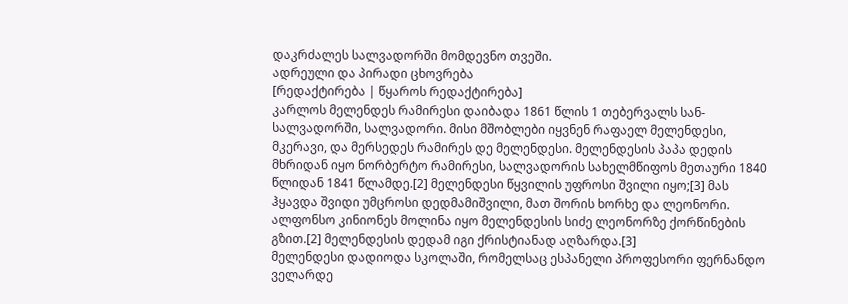დაკრძალეს სალვადორში მომდევნო თვეში.
ადრეული და პირადი ცხოვრება
[რედაქტირება | წყაროს რედაქტირება]
კარლოს მელენდეს რამირესი დაიბადა 1861 წლის 1 თებერვალს სან-სალვადორში, სალვადორი. მისი მშობლები იყვნენ რაფაელ მელენდესი, მკერავი, და მერსედეს რამირეს დე მელენდესი. მელენდესის პაპა დედის მხრიდან იყო ნორბერტო რამირესი, სალვადორის სახელმწიფოს მეთაური 1840 წლიდან 1841 წლამდე.[2] მელენდესი წყვილის უფროსი შვილი იყო;[3] მას ჰყავდა შვიდი უმცროსი დედმამიშვილი, მათ შორის ხორხე და ლეონორი. ალფონსო კინიონეს მოლინა იყო მელენდესის სიძე ლეონორზე ქორწინების გზით.[2] მელენდესის დედამ იგი ქრისტიანად აღზარდა.[3]
მელენდესი დადიოდა სკოლაში, რომელსაც ესპანელი პროფესორი ფერნანდო ველარდე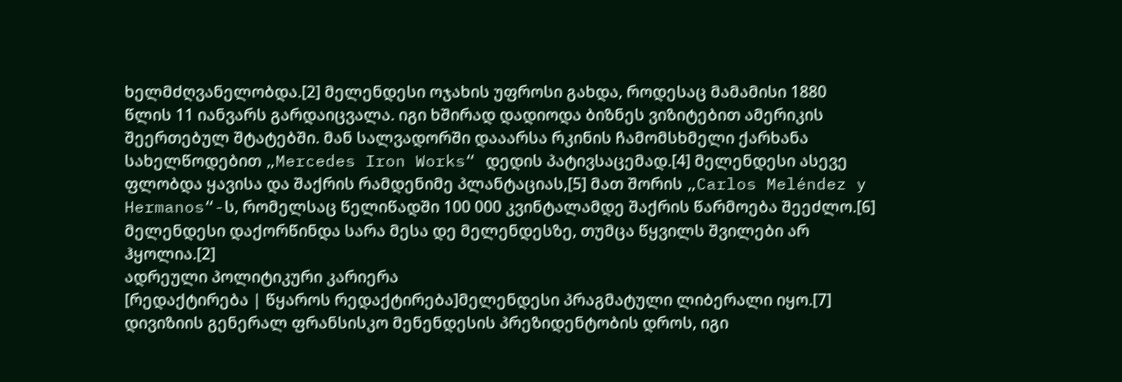ხელმძღვანელობდა.[2] მელენდესი ოჯახის უფროსი გახდა, როდესაც მამამისი 1880 წლის 11 იანვარს გარდაიცვალა. იგი ხშირად დადიოდა ბიზნეს ვიზიტებით ამერიკის შეერთებულ შტატებში. მან სალვადორში დააარსა რკინის ჩამომსხმელი ქარხანა სახელწოდებით „Mercedes Iron Works“ დედის პატივსაცემად.[4] მელენდესი ასევე ფლობდა ყავისა და შაქრის რამდენიმე პლანტაციას,[5] მათ შორის „Carlos Meléndez y Hermanos“-ს, რომელსაც წელიწადში 100 000 კვინტალამდე შაქრის წარმოება შეეძლო.[6] მელენდესი დაქორწინდა სარა მესა დე მელენდესზე, თუმცა წყვილს შვილები არ ჰყოლია.[2]
ადრეული პოლიტიკური კარიერა
[რედაქტირება | წყაროს რედაქტირება]მელენდესი პრაგმატული ლიბერალი იყო.[7] დივიზიის გენერალ ფრანსისკო მენენდესის პრეზიდენტობის დროს, იგი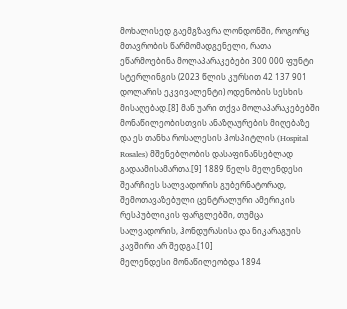მოხალისედ გაემგზავრა ლონდონში, როგორც მთავრობის წარმომადგენელი, რათა ეწარმოებინა მოლაპარაკებები 300 000 ფუნტი სტერლინგის (2023 წლის კურსით 42 137 901 დოლარის ეკვივალენტი) ოდენობის სესხის მისაღებად.[8] მან უარი თქვა მოლაპარაკებებში მონაწილეობისთვის ანაზღაურების მიღებაზე და ეს თანხა როსალესის ჰოსპიტლის (Hospital Rosales) მშენებლობის დასაფინანსებლად გადაამისამართა.[9] 1889 წელს მელენდესი შეარჩიეს სალვადორის გუბერნატორად, შემოთავაზებული ცენტრალური ამერიკის რესპუბლიკის ფარგლებში, თუმცა სალვადორის, ჰონდურასისა და ნიკარაგუის კავშირი არ შედგა.[10]
მელენდესი მონაწილეობდა 1894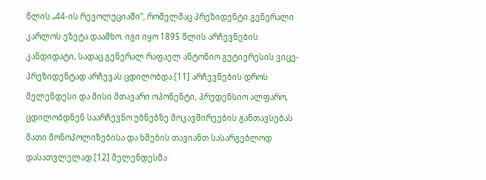წლის „44-ის რევოლუციაში“, რომელმაც პრეზიდენტი გენერალი კარლოს ეზეტა დაამხო. იგი იყო 1895 წლის არჩევნების კანდიდატი, სადაც გენერალ რაფაელ ანტონიო გუტიერესის ვიცე-პრეზიდენტად არჩევას ცდილობდა.[11] არჩევნების დროს მელენდესი და მისი მთავარი ოპონენტი, პრუდენსიო ალფარო, ცდილობდნენ საარჩევნო უბნებზე მოკავშირეების განთავსებას მათი მონოპოლიზებისა და ხმების თავიანთ სასარგებლოდ დასათვლელად.[12] მელენდესმა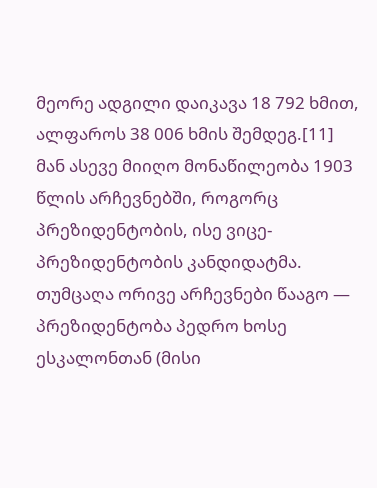მეორე ადგილი დაიკავა 18 792 ხმით, ალფაროს 38 006 ხმის შემდეგ.[11] მან ასევე მიიღო მონაწილეობა 1903 წლის არჩევნებში, როგორც პრეზიდენტობის, ისე ვიცე-პრეზიდენტობის კანდიდატმა. თუმცაღა ორივე არჩევნები წააგო — პრეზიდენტობა პედრო ხოსე ესკალონთან (მისი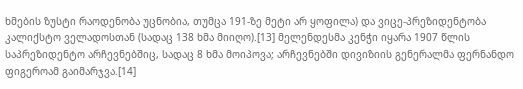ხმების ზუსტი რაოდენობა უცნობია, თუმცა 191-ზე მეტი არ ყოფილა) და ვიცე-პრეზიდენტობა კალიქსტო ველადოსთან (სადაც 138 ხმა მიიღო).[13] მელენდესმა კენჭი იყარა 1907 წლის საპრეზიდენტო არჩევნებშიც, სადაც 8 ხმა მოიპოვა; არჩევნებში დივიზიის გენერალმა ფერნანდო ფიგეროამ გაიმარჯვა.[14]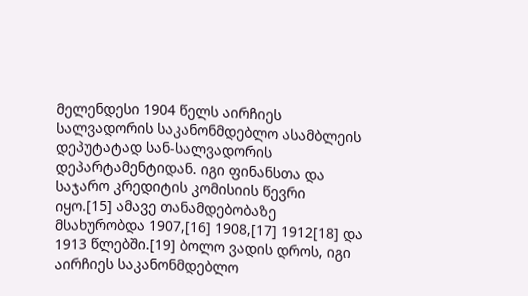მელენდესი 1904 წელს აირჩიეს სალვადორის საკანონმდებლო ასამბლეის დეპუტატად სან-სალვადორის დეპარტამენტიდან. იგი ფინანსთა და საჯარო კრედიტის კომისიის წევრი იყო.[15] ამავე თანამდებობაზე მსახურობდა 1907,[16] 1908,[17] 1912[18] და 1913 წლებში.[19] ბოლო ვადის დროს, იგი აირჩიეს საკანონმდებლო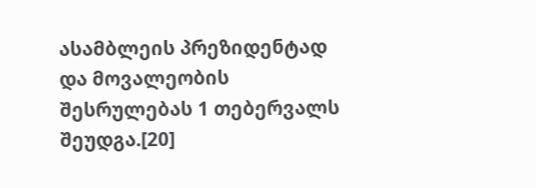ასამბლეის პრეზიდენტად და მოვალეობის შესრულებას 1 თებერვალს შეუდგა.[20]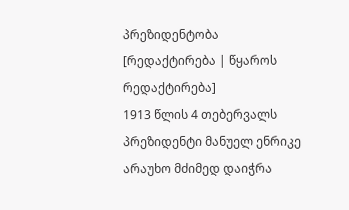პრეზიდენტობა
[რედაქტირება | წყაროს რედაქტირება]
1913 წლის 4 თებერვალს პრეზიდენტი მანუელ ენრიკე არაუხო მძიმედ დაიჭრა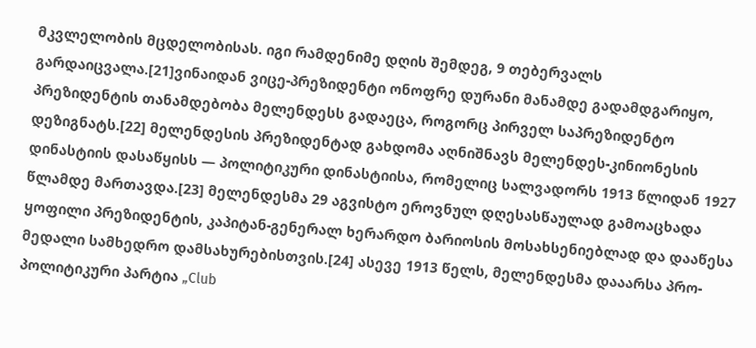მკვლელობის მცდელობისას. იგი რამდენიმე დღის შემდეგ, 9 თებერვალს გარდაიცვალა.[21]ვინაიდან ვიცე-პრეზიდენტი ონოფრე დურანი მანამდე გადამდგარიყო, პრეზიდენტის თანამდებობა მელენდესს გადაეცა, როგორც პირველ საპრეზიდენტო დეზიგნატს.[22] მელენდესის პრეზიდენტად გახდომა აღნიშნავს მელენდეს-კინიონესის დინასტიის დასაწყისს — პოლიტიკური დინასტიისა, რომელიც სალვადორს 1913 წლიდან 1927 წლამდე მართავდა.[23] მელენდესმა 29 აგვისტო ეროვნულ დღესასწაულად გამოაცხადა ყოფილი პრეზიდენტის, კაპიტან-გენერალ ხერარდო ბარიოსის მოსახსენიებლად და დააწესა მედალი სამხედრო დამსახურებისთვის.[24] ასევე 1913 წელს, მელენდესმა დააარსა პრო-პოლიტიკური პარტია „Club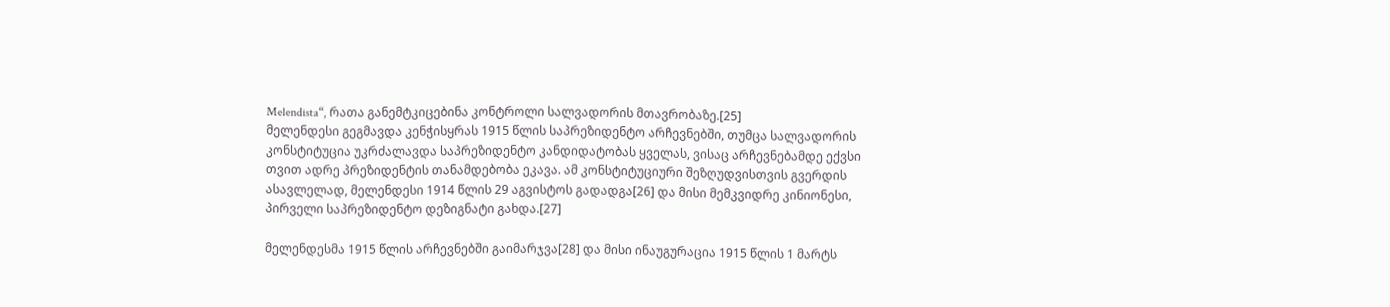Melendista“, რათა განემტკიცებინა კონტროლი სალვადორის მთავრობაზე.[25]
მელენდესი გეგმავდა კენჭისყრას 1915 წლის საპრეზიდენტო არჩევნებში, თუმცა სალვადორის კონსტიტუცია უკრძალავდა საპრეზიდენტო კანდიდატობას ყველას, ვისაც არჩევნებამდე ექვსი თვით ადრე პრეზიდენტის თანამდებობა ეკავა. ამ კონსტიტუციური შეზღუდვისთვის გვერდის ასავლელად, მელენდესი 1914 წლის 29 აგვისტოს გადადგა[26] და მისი მემკვიდრე კინიონესი, პირველი საპრეზიდენტო დეზიგნატი გახდა.[27]

მელენდესმა 1915 წლის არჩევნებში გაიმარჯვა[28] და მისი ინაუგურაცია 1915 წლის 1 მარტს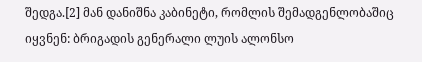შედგა.[2] მან დანიშნა კაბინეტი, რომლის შემადგენლობაშიც იყვნენ: ბრიგადის გენერალი ლუის ალონსო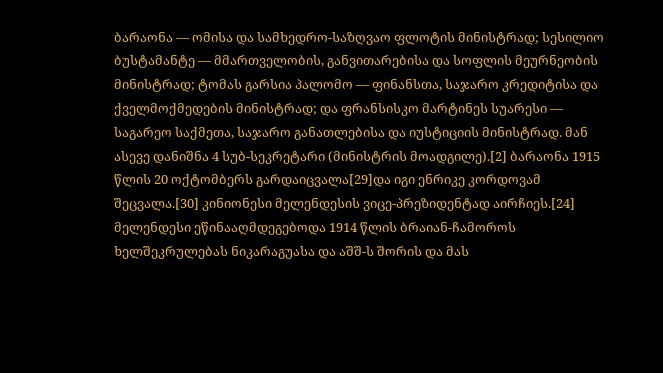ბარაონა — ომისა და სამხედრო-საზღვაო ფლოტის მინისტრად; სესილიო ბუსტამანტე — მმართველობის, განვითარებისა და სოფლის მეურნეობის მინისტრად; ტომას გარსია პალომო — ფინანსთა, საჯარო კრედიტისა და ქველმოქმედების მინისტრად; და ფრანსისკო მარტინეს სუარესი — საგარეო საქმეთა, საჯარო განათლებისა და იუსტიციის მინისტრად. მან ასევე დანიშნა 4 სუბ-სეკრეტარი (მინისტრის მოადგილე).[2] ბარაონა 1915 წლის 20 ოქტომბერს გარდაიცვალა[29]და იგი ენრიკე კორდოვამ შეცვალა.[30] კინიონესი მელენდესის ვიცე-პრეზიდენტად აირჩიეს.[24]
მელენდესი ეწინააღმდეგებოდა 1914 წლის ბრაიან-ჩამოროს ხელშეკრულებას ნიკარაგუასა და აშშ-ს შორის და მას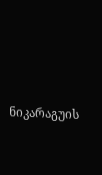ნიკარაგუის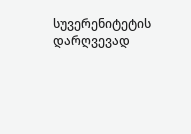სუვერენიტეტის დარღვევად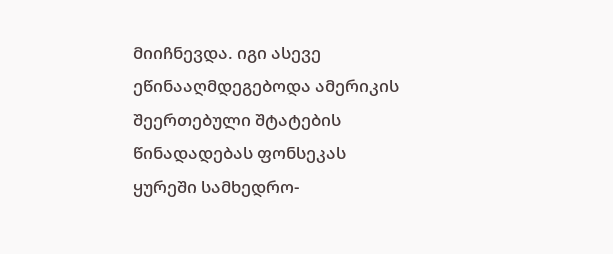მიიჩნევდა. იგი ასევე ეწინააღმდეგებოდა ამერიკის შეერთებული შტატების წინადადებას ფონსეკას ყურეში სამხედრო-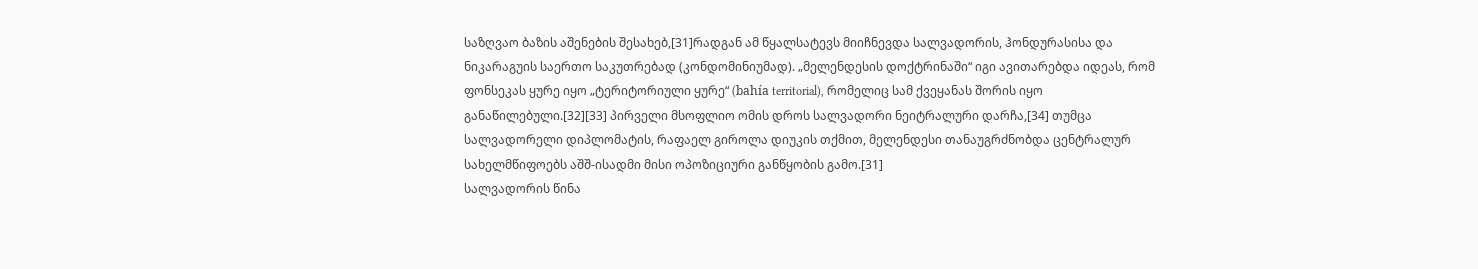საზღვაო ბაზის აშენების შესახებ,[31]რადგან ამ წყალსატევს მიიჩნევდა სალვადორის, ჰონდურასისა და ნიკარაგუის საერთო საკუთრებად (კონდომინიუმად). „მელენდესის დოქტრინაში“ იგი ავითარებდა იდეას, რომ ფონსეკას ყურე იყო „ტერიტორიული ყურე“ (bahía territorial), რომელიც სამ ქვეყანას შორის იყო განაწილებული.[32][33] პირველი მსოფლიო ომის დროს სალვადორი ნეიტრალური დარჩა,[34] თუმცა სალვადორელი დიპლომატის, რაფაელ გიროლა დიუკის თქმით, მელენდესი თანაუგრძნობდა ცენტრალურ სახელმწიფოებს აშშ-ისადმი მისი ოპოზიციური განწყობის გამო.[31]
სალვადორის წინა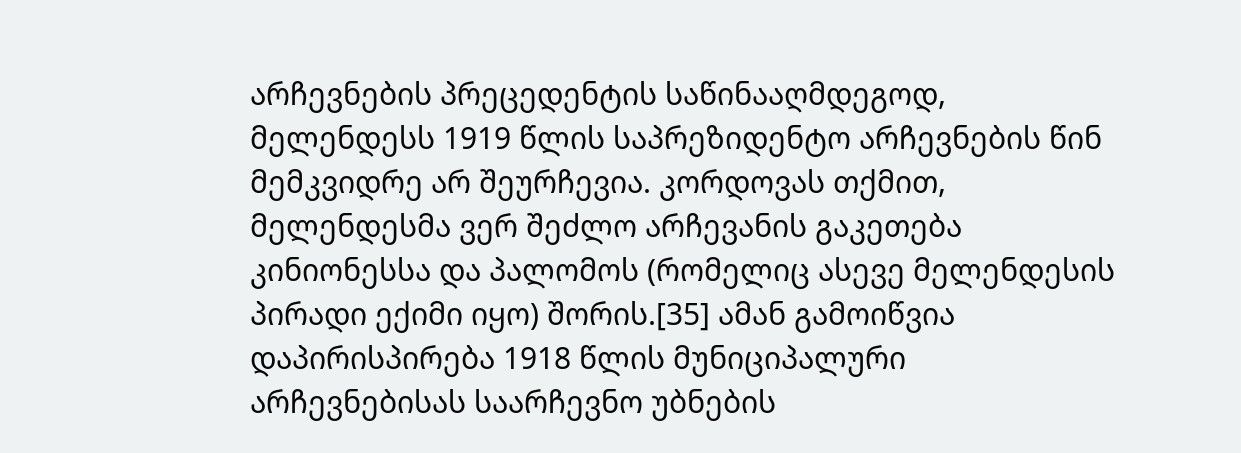არჩევნების პრეცედენტის საწინააღმდეგოდ, მელენდესს 1919 წლის საპრეზიდენტო არჩევნების წინ მემკვიდრე არ შეურჩევია. კორდოვას თქმით, მელენდესმა ვერ შეძლო არჩევანის გაკეთება კინიონესსა და პალომოს (რომელიც ასევე მელენდესის პირადი ექიმი იყო) შორის.[35] ამან გამოიწვია დაპირისპირება 1918 წლის მუნიციპალური არჩევნებისას საარჩევნო უბნების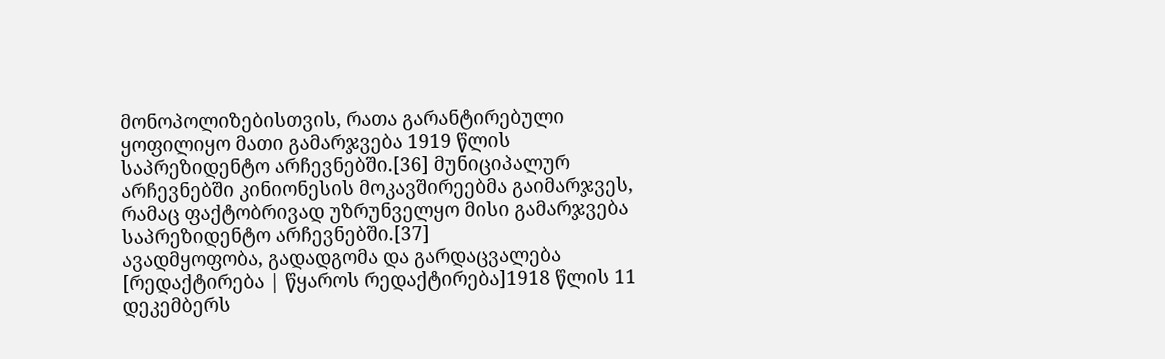მონოპოლიზებისთვის, რათა გარანტირებული ყოფილიყო მათი გამარჯვება 1919 წლის საპრეზიდენტო არჩევნებში.[36] მუნიციპალურ არჩევნებში კინიონესის მოკავშირეებმა გაიმარჯვეს, რამაც ფაქტობრივად უზრუნველყო მისი გამარჯვება საპრეზიდენტო არჩევნებში.[37]
ავადმყოფობა, გადადგომა და გარდაცვალება
[რედაქტირება | წყაროს რედაქტირება]1918 წლის 11 დეკემბერს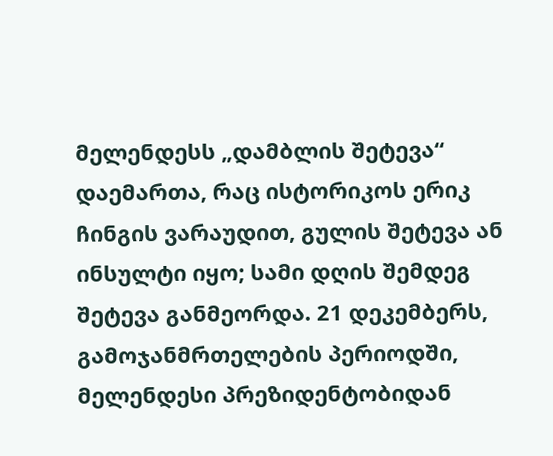მელენდესს „დამბლის შეტევა“ დაემართა, რაც ისტორიკოს ერიკ ჩინგის ვარაუდით, გულის შეტევა ან ინსულტი იყო; სამი დღის შემდეგ შეტევა განმეორდა. 21 დეკემბერს, გამოჯანმრთელების პერიოდში, მელენდესი პრეზიდენტობიდან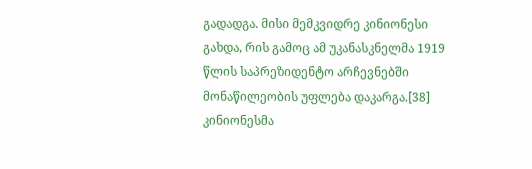გადადგა. მისი მემკვიდრე კინიონესი გახდა, რის გამოც ამ უკანასკნელმა 1919 წლის საპრეზიდენტო არჩევნებში მონაწილეობის უფლება დაკარგა.[38] კინიონესმა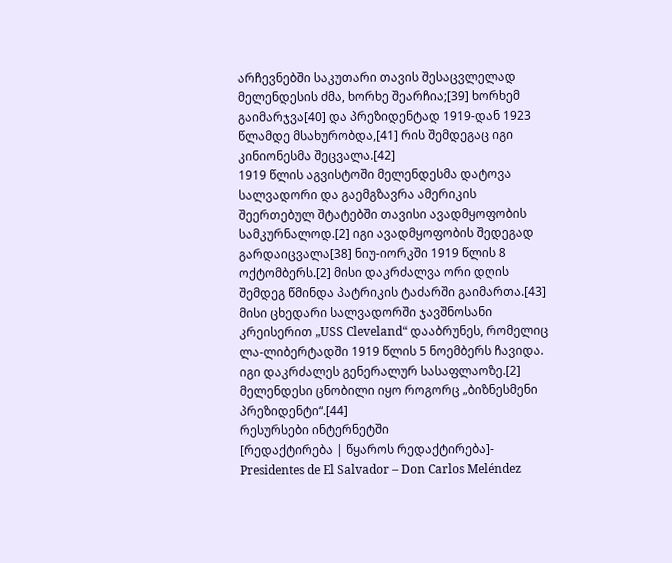არჩევნებში საკუთარი თავის შესაცვლელად მელენდესის ძმა, ხორხე შეარჩია;[39] ხორხემ გაიმარჯვა[40] და პრეზიდენტად 1919-დან 1923 წლამდე მსახურობდა,[41] რის შემდეგაც იგი კინიონესმა შეცვალა.[42]
1919 წლის აგვისტოში მელენდესმა დატოვა სალვადორი და გაემგზავრა ამერიკის შეერთებულ შტატებში თავისი ავადმყოფობის სამკურნალოდ.[2] იგი ავადმყოფობის შედეგად გარდაიცვალა[38] ნიუ-იორკში 1919 წლის 8 ოქტომბერს.[2] მისი დაკრძალვა ორი დღის შემდეგ წმინდა პატრიკის ტაძარში გაიმართა.[43] მისი ცხედარი სალვადორში ჯავშნოსანი კრეისერით „USS Cleveland“ დააბრუნეს, რომელიც ლა-ლიბერტადში 1919 წლის 5 ნოემბერს ჩავიდა. იგი დაკრძალეს გენერალურ სასაფლაოზე.[2] მელენდესი ცნობილი იყო როგორც „ბიზნესმენი პრეზიდენტი“.[44]
რესურსები ინტერნეტში
[რედაქტირება | წყაროს რედაქტირება]- Presidentes de El Salvador – Don Carlos Meléndez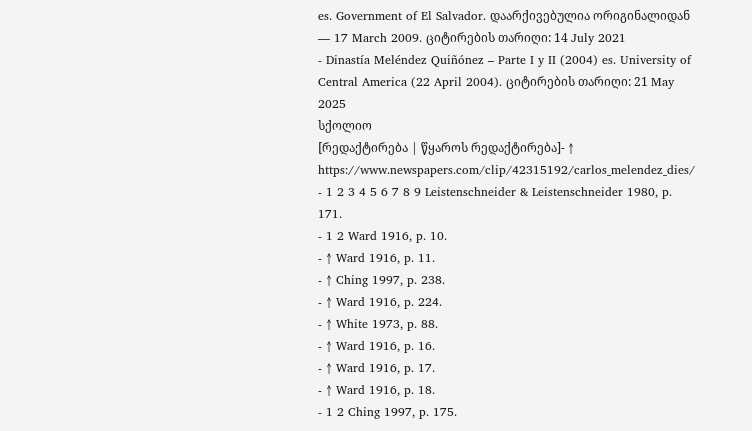es. Government of El Salvador. დაარქივებულია ორიგინალიდან — 17 March 2009. ციტირების თარიღი: 14 July 2021
- Dinastía Meléndez Quiñónez – Parte I y II (2004) es. University of Central America (22 April 2004). ციტირების თარიღი: 21 May 2025
სქოლიო
[რედაქტირება | წყაროს რედაქტირება]- ↑ https://www.newspapers.com/clip/42315192/carlos_melendez_dies/
- 1 2 3 4 5 6 7 8 9 Leistenschneider & Leistenschneider 1980, p. 171.
- 1 2 Ward 1916, p. 10.
- ↑ Ward 1916, p. 11.
- ↑ Ching 1997, p. 238.
- ↑ Ward 1916, p. 224.
- ↑ White 1973, p. 88.
- ↑ Ward 1916, p. 16.
- ↑ Ward 1916, p. 17.
- ↑ Ward 1916, p. 18.
- 1 2 Ching 1997, p. 175.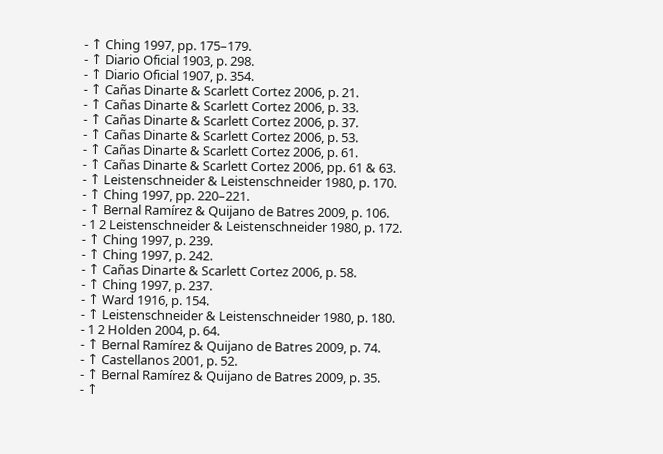- ↑ Ching 1997, pp. 175–179.
- ↑ Diario Oficial 1903, p. 298.
- ↑ Diario Oficial 1907, p. 354.
- ↑ Cañas Dinarte & Scarlett Cortez 2006, p. 21.
- ↑ Cañas Dinarte & Scarlett Cortez 2006, p. 33.
- ↑ Cañas Dinarte & Scarlett Cortez 2006, p. 37.
- ↑ Cañas Dinarte & Scarlett Cortez 2006, p. 53.
- ↑ Cañas Dinarte & Scarlett Cortez 2006, p. 61.
- ↑ Cañas Dinarte & Scarlett Cortez 2006, pp. 61 & 63.
- ↑ Leistenschneider & Leistenschneider 1980, p. 170.
- ↑ Ching 1997, pp. 220–221.
- ↑ Bernal Ramírez & Quijano de Batres 2009, p. 106.
- 1 2 Leistenschneider & Leistenschneider 1980, p. 172.
- ↑ Ching 1997, p. 239.
- ↑ Ching 1997, p. 242.
- ↑ Cañas Dinarte & Scarlett Cortez 2006, p. 58.
- ↑ Ching 1997, p. 237.
- ↑ Ward 1916, p. 154.
- ↑ Leistenschneider & Leistenschneider 1980, p. 180.
- 1 2 Holden 2004, p. 64.
- ↑ Bernal Ramírez & Quijano de Batres 2009, p. 74.
- ↑ Castellanos 2001, p. 52.
- ↑ Bernal Ramírez & Quijano de Batres 2009, p. 35.
- ↑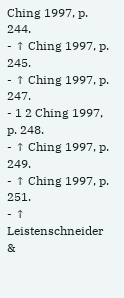Ching 1997, p. 244.
- ↑ Ching 1997, p. 245.
- ↑ Ching 1997, p. 247.
- 1 2 Ching 1997, p. 248.
- ↑ Ching 1997, p. 249.
- ↑ Ching 1997, p. 251.
- ↑ Leistenschneider &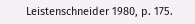Leistenschneider 1980, p. 175.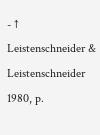- ↑ Leistenschneider & Leistenschneider 1980, p.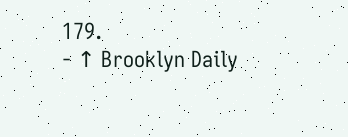179.
- ↑ Brooklyn Daily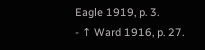Eagle 1919, p. 3.
- ↑ Ward 1916, p. 27.